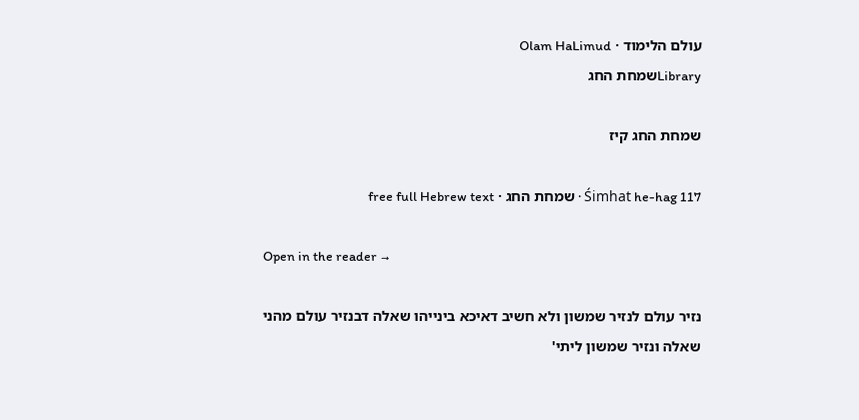עולם הלימוד · Olam HaLimud
Libraryשמחת החג

שמחת החג קיז

Śimhat he-hag 117 · שמחת החג · free full Hebrew text

Open in the reader →

נזיר עולם לנזיר שמשון ולא חשיב דאיכא בינייהו שאלה דבנזיר עולם מהני שאלה ונזיר שמשון ליתי'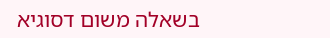בשאלה משום דסוגיא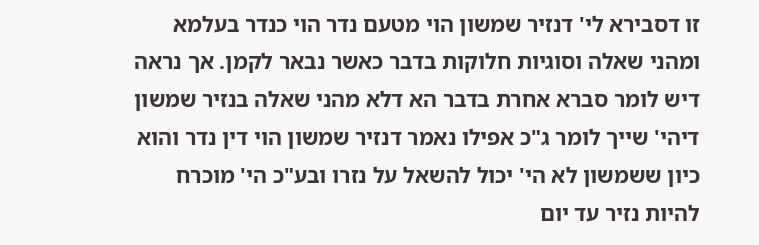זו דסבירא לי' דנזיר שמשון הוי מטעם נדר הוי כנדר בעלמא ומהני שאלה וסוגיות חלוקות בדבר כאשר נבאר לקמן. אך נראה דיש לומר סברא אחרת בדבר הא דלא מהני שאלה בנזיר שמשון דיהי' שייך לומר ג"כ אפילו נאמר דנזיר שמשון הוי דין נדר והוא כיון ששמשון לא הי' יכול להשאל על נזרו ובע"כ הי' מוכרח להיות נזיר עד יום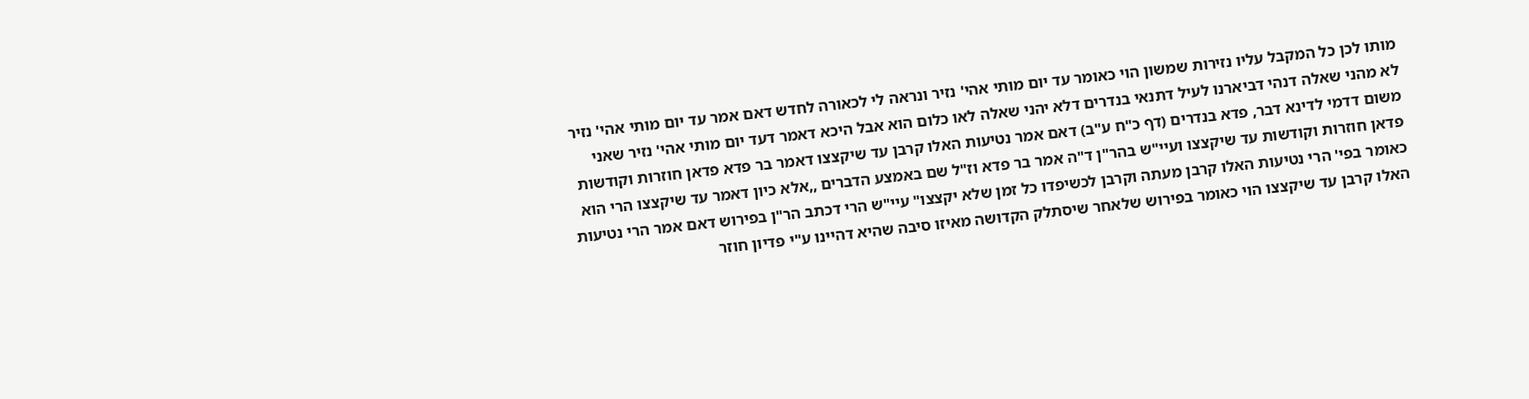מותו לכן כל המקבל עליו נזירות שמשון הוי כאומר עד יום מותי אהי' נזיר ונראה לי לכאורה לחדש דאם אמר עד יום מותי אהי' נזיר לא מהני שאלה דנהי דביארנו לעיל דתנאי בנדרים דלא יהני שאלה לאו כלום הוא אבל היכא דאמר דעד יום מותי אהי' נזיר שאני משום דדמי לדינא דבר, פדא בנדרים (דף כ"ח ע"ב) דאם אמר נטיעות האלו קרבן עד שיקצצו דאמר בר פדא פדאן חוזרות וקודשות פדאן חוזרות וקודשות עד שיקצצו ועיי"ש בהר"ן ד"ה אמר בר פדא וז"ל שם באמצע הדברים ,,אלא כיון דאמר עד שיקצצו הרי הוא כאומר בפי' הרי נטיעות האלו קרבן מעתה וקרבן לכשיפדו כל זמן שלא יקצצו" עיי"ש הרי דכתב הר"ן בפירוש דאם אמר הרי נטיעות האלו קרבן עד שיקצצו הוי כאומר בפירוש שלאחר שיסתלק הקדושה מאיזו סיבה שהיא דהיינו ע"י פדיון חוזר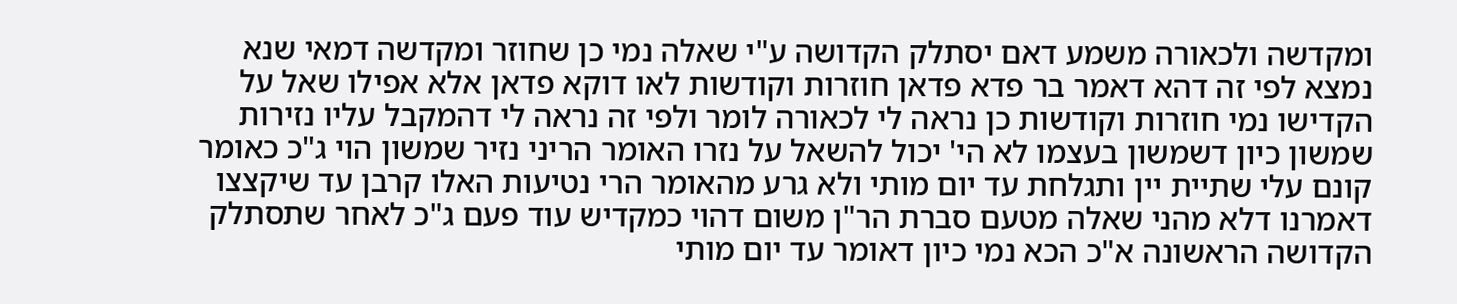ומקדשה ולכאורה משמע דאם יסתלק הקדושה ע"י שאלה נמי כן שחוזר ומקדשה דמאי שנא נמצא לפי זה דהא דאמר בר פדא פדאן חוזרות וקודשות לאו דוקא פדאן אלא אפילו שאל על הקדישו נמי חוזרות וקודשות כן נראה לי לכאורה לומר ולפי זה נראה לי דהמקבל עליו נזירות שמשון כיון דשמשון בעצמו לא הי' יכול להשאל על נזרו האומר הריני נזיר שמשון הוי ג"כ כאומר קונם עלי שתיית יין ותגלחת עד יום מותי ולא גרע מהאומר הרי נטיעות האלו קרבן עד שיקצצו דאמרנו דלא מהני שאלה מטעם סברת הר"ן משום דהוי כמקדיש עוד פעם ג"כ לאחר שתסתלק הקדושה הראשונה א"כ הכא נמי כיון דאומר עד יום מותי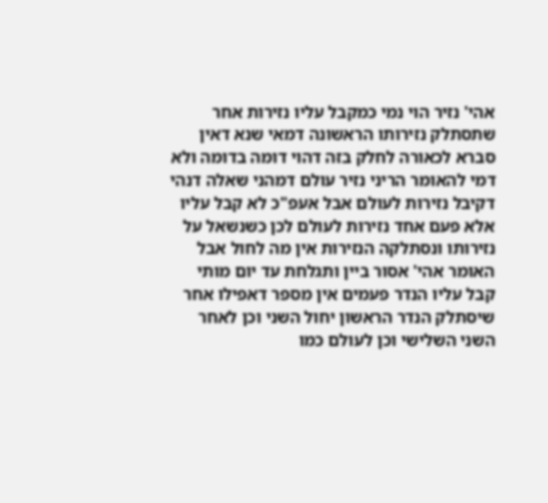אהי' נזיר הוי נמי כמקבל עליו נזירות אחר שתסתלק נזירותו הראשונה דמאי שנא דאין סברא לכאורה לחלק בזה דהוי דומה בדומה ולא דמי להאומר הריני נזיר עולם דמהני שאלה דנהי דקיבל נזירות לעולם אבל אעפ"כ לא קבל עליו אלא פעם אחד נזירות לעולם לכן כשנשאל על נזירותו ונסתלקה הנזירות אין מה לחול אבל האומר אהי' אסור ביין ותגלחת עד יום מותי קבל עליו הנדר פעמים אין מספר דאפילו אחר שיסתלק הנדר הראשון יחול השני וכן לאחר השני השלישי וכן לעולם כמו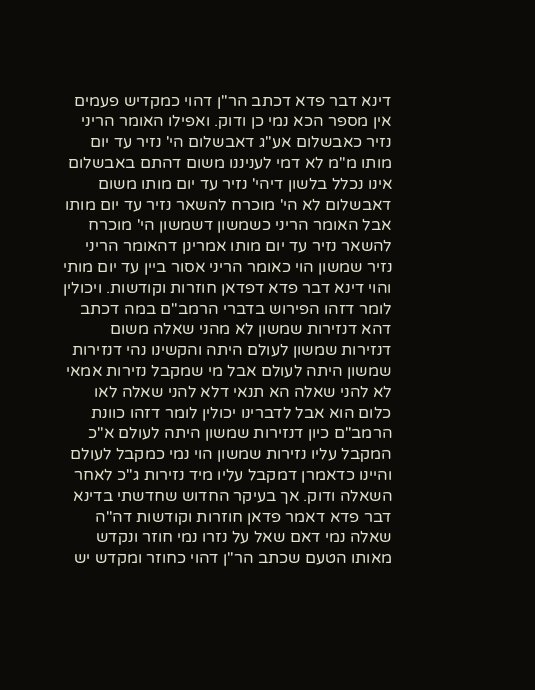דינא דבר פדא דכתב הר"ן דהוי כמקדיש פעמים אין מספר הכא נמי כן ודוק. ואפילו האומר הריני נזיר כאבשלום אע"ג דאבשלום הי' נזיר עד יום מותו מ"מ לא דמי לעניננו משום דהתם באבשלום אינו נכלל בלשון דיהי' נזיר עד יום מותו משום דאבשלום לא הי' מוכרח להשאר נזיר עד יום מותו אבל האומר הריני כשמשון דשמשון הי' מוכרח להשאר נזיר עד יום מותו אמרינן דהאומר הריני נזיר שמשון הוי כאומר הריני אסור ביין עד יום מותי והוי דינא דבר פדא דפדאן חוזרות וקודשות. ויכולין לומר דזהו הפירוש בדברי הרמב"ם במה דכתב דהא דנזירות שמשון לא מהני שאלה משום דנזירות שמשון לעולם היתה והקשינו נהי דנזירות שמשון היתה לעולם אבל מי שמקבל נזירות אמאי לא להני שאלה הא תנאי דלא להני שאלה לאו כלום הוא אבל לדברינו יכולין לומר דזהו כוונת הרמב"ם כיון דנזירות שמשון היתה לעולם א"כ המקבל עליו נזירות שמשון הוי נמי כמקבל לעולם והיינו כדאמרן דמקבל עליו מיד נזירות ג"כ לאחר השאלה ודוק. אך בעיקר החדוש שחדשתי בדינא דבר פדא דאמר פדאן חוזרות וקודשות דה"ה שאלה נמי דאם שאל על נזרו נמי חוזר ונקדש מאותו הטעם שכתב הר"ן דהוי כחוזר ומקדש יש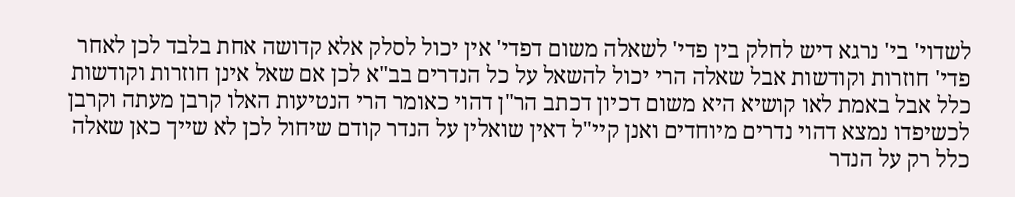לשדוי' בי' נרגא דיש לחלק בין פדי' לשאלה משום דפדי' אין יכול לסלק אלא קדושה אחת בלבד לכן לאחר פדי' חוזרות וקודשות אבל שאלה הרי יכול להשאל על כל הנדרים בב"א לכן אם שאל אינן חוזרות וקודשות כלל אבל באמת לאו קושיא היא משום דכיון דכתב הר"ן דהוי כאומר הרי הנטיעות האלו קרבן מעתה וקרבן לכשיפדו נמצא דהוי נדרים מיוחדים ואנן קיי"ל דאין שואלין על הנדר קודם שיחול לכן לא שייך כאן שאלה כלל רק על הנדר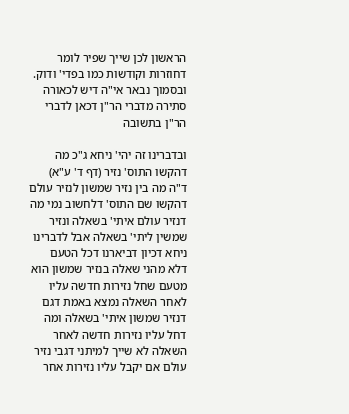הראשון לכן שייך שפיר לומר דחוזרות וקודשות כמו בפדי' ודוק. ובסמוך נבאר אי"ה דיש לכאורה סתירה מדברי הר"ן דכאן לדברי הר"ן בתשובה

ובדברינו זה יהי' ניחא ג"כ מה דהקשו התוס' נזיר (דף ד' ע"א) ד"ה מה בין נזיר שמשון לנזיר עולם דהקשו שם התוס' דלחשוב נמי מה דנזיר עולם איתי' בשאלה ונזיר שמשין ליתי' בשאלה אבל לדברינו ניחא דכיון דביארנו דכל הטעם דלא מהני שאלה בנזיר שמשון הוא מטעם שחל נזירות חדשה עליו לאחר השאלה נמצא באמת דגם דנזיר שמשון איתי' בשאלה ומה דחל עליו נזירות חדשה לאחר השאלה לא שייך למיתני דגבי נזיר עולם אם יקבל עליו נזירות אחר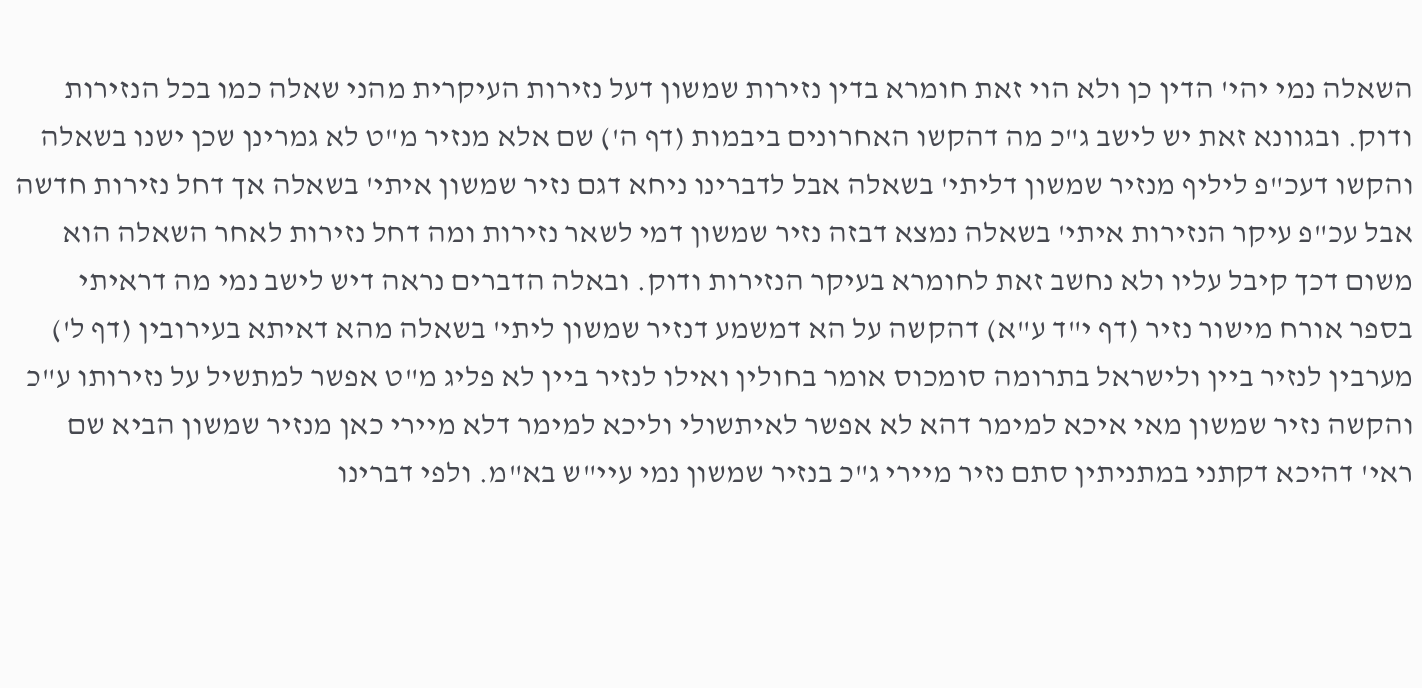השאלה נמי יהי' הדין כן ולא הוי זאת חומרא בדין נזירות שמשון דעל נזירות העיקרית מהני שאלה כמו בכל הנזירות ודוק. ובגוונא זאת יש לישב ג"כ מה דהקשו האחרונים ביבמות (דף ה') שם אלא מנזיר מ"ט לא גמרינן שכן ישנו בשאלה והקשו דעכ"פ ליליף מנזיר שמשון דליתי' בשאלה אבל לדברינו ניחא דגם נזיר שמשון איתי' בשאלה אך דחל נזירות חדשה אבל עכ"פ עיקר הנזירות איתי' בשאלה נמצא דבזה נזיר שמשון דמי לשאר נזירות ומה דחל נזירות לאחר השאלה הוא משום דכך קיבל עליו ולא נחשב זאת לחומרא בעיקר הנזירות ודוק. ובאלה הדברים נראה דיש לישב נמי מה דראיתי בספר אורח מישור נזיר (דף י"ד ע"א) דהקשה על הא דמשמע דנזיר שמשון ליתי' בשאלה מהא דאיתא בעירובין (דף ל') מערבין לנזיר ביין ולישראל בתרומה סומכוס אומר בחולין ואילו לנזיר ביין לא פליג מ"ט אפשר למתשיל על נזירותו ע"כ והקשה נזיר שמשון מאי איכא למימר דהא לא אפשר לאיתשולי וליכא למימר דלא מיירי כאן מנזיר שמשון הביא שם ראי' דהיכא דקתני במתניתין סתם נזיר מיירי ג"כ בנזיר שמשון נמי עיי"ש בא"מ. ולפי דברינו